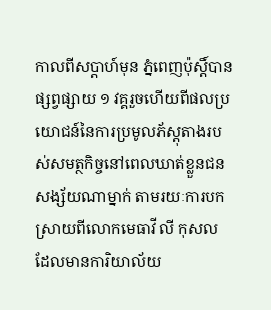កាលពីសប្ដាហ៍មុន ភ្នំពេញប៉ុស្ដិ៍បានផ្សព្វផ្សាយ ១ វគ្គរួចហើយពីផលប្រយោជន៍នៃការប្រមូលភ័ស្ដុតាងរបស់សមត្ថកិច្ចនៅពេលឃាត់ខ្លួនជនសង្ស័យណាម្នាក់ តាមរយៈការបកស្រាយពីលោកមេធាវី លី កុសល ដែលមានការិយាល័យ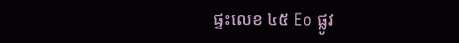ផ្ទះលេខ ៤៥ Eo ផ្លូវ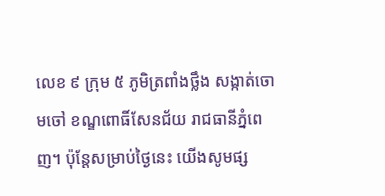លេខ ៩ ក្រុម ៥ ភូមិត្រពាំងថ្លឹង សង្កាត់ចោមចៅ ខណ្ឌពោធិ៍សែនជ័យ រាជធានីភ្នំពេញ។ ប៉ុន្តែសម្រាប់ថ្ងៃនេះ យើងសូមផ្ស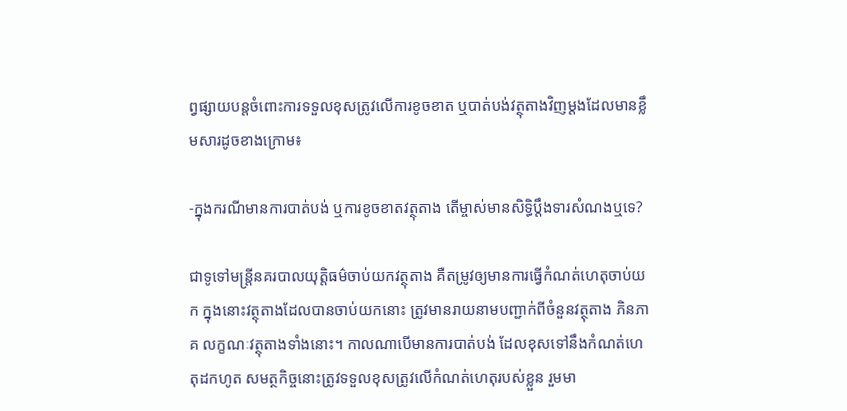ព្វផ្សាយបន្តចំពោះការទទួលខុសត្រូវលើការខូចខាត ឬបាត់បង់វត្ថុតាងវិញម្ដងដែលមានខ្លឹមសារដូចខាងក្រោម៖

-ក្នុងករណីមានការបាត់បង់ ឬការខូចខាតវត្ថុតាង តើម្ចាស់មានសិទ្ធិប្តឹងទារសំណងឬទេ?

ជាទូទៅមន្រ្តីនគរបាលយុត្តិធម៌ចាប់យកវត្ថុតាង គឺតម្រូវឲ្យមានការធ្វើកំណត់ហេតុចាប់យក ក្នុងនោះវត្ថុតាងដែលបានចាប់យកនោះ ត្រូវមានរាយនាមបញ្ជាក់ពីចំនួនវត្ថុតាង ភិនភាគ លក្ខណៈវត្ថុតាងទាំងនោះ។ កាលណាបើមានការបាត់បង់ ដែលខុសទៅនឹងកំណត់ហេតុដកហូត សមត្ថកិច្ចនោះត្រូវទទួលខុសត្រូវលើកំណត់ហេតុរបស់ខ្លួន រួមមា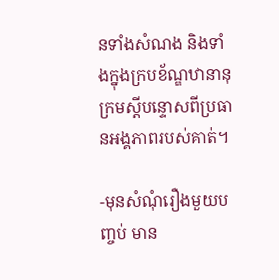នទាំងសំណង និងទាំងក្នុងក្របខ័ណ្ឌឋានានុក្រមស្តីបន្ទោសពីប្រធានអង្គភាពរបស់គាត់។

-មុនសំណុំរឿងមួយបញ្ចប់ មាន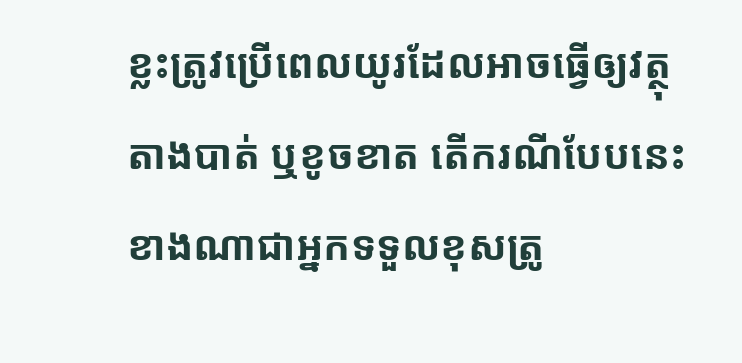ខ្លះត្រូវប្រើពេលយូរដែលអាចធ្វើឲ្យវត្ថុតាងបាត់ ឬខូចខាត តើករណីបែបនេះ ខាងណាជាអ្នកទទួលខុសត្រូ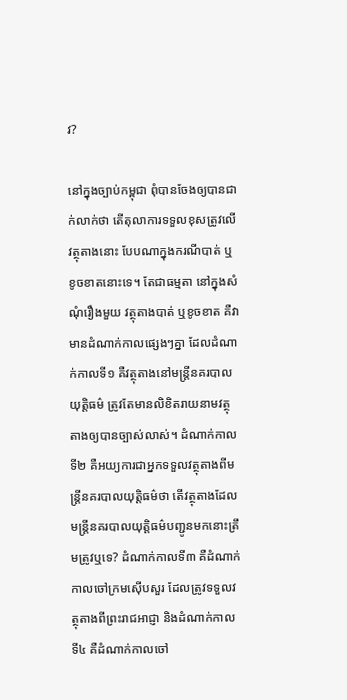វ?

នៅក្នុងច្បាប់កម្ពុជា ពុំបានចែងឲ្យបានជាក់លាក់ថា តើតុលាការទទួលខុសត្រូវលើវត្ថុតាងនោះ បែបណាក្នុងករណីបាត់ ឬខូចខាតនោះទេ។ តែជាធម្មតា នៅក្នុងសំណុំរឿងមួយ វត្ថុតាងបាត់ ឬខូចខាត គឺវាមានដំណាក់កាលផ្សេងៗគ្នា ដែលដំណាក់កាលទី១ គឺវត្ថុតាងនៅមន្រ្តីនគរបាលយុត្តិធម៌ ត្រូវតែមានលិខិតរាយនាមវត្ថុតាងឲ្យបានច្បាស់លាស់។ ដំណាក់កាលទី២ គឺអយ្យការជាអ្នកទទួលវត្ថុតាងពីមន្រ្តីនគរបាលយុត្តិធម៌ថា តើវត្ថុតាងដែលមន្រ្តីនគរបាលយុត្តិធម៌បញ្ជូនមកនោះត្រឹមត្រូវឬទេ? ដំណាក់កាលទី៣ គឺដំណាក់កាលចៅក្រមស៊ើបសួរ ដែលត្រូវទទួលវត្ថុតាងពីព្រះរាជអាជ្ញា និងដំណាក់កាលទី៤ គឺដំណាក់កាលចៅ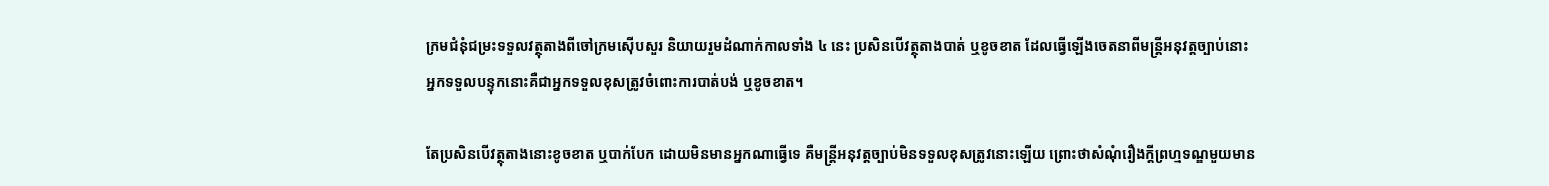ក្រមជំនុំជម្រះទទួលវត្ថុតាងពីចៅក្រមស៊ើបសួរ និយាយរួមដំណាក់កាលទាំង ៤ នេះ ប្រសិនបើវត្ថុតាងបាត់ ឬខូចខាត ដែលធ្វើឡើងចេតនាពីមន្រ្តីអនុវត្តច្បាប់នោះ អ្នកទទួលបន្ទុកនោះគឺជាអ្នកទទួលខុសត្រូវចំពោះការបាត់បង់ ឬខូចខាត។

តែប្រសិនបើវត្ថុតាងនោះខូចខាត ឬបាក់បែក ដោយមិនមានអ្នកណាធ្វើទេ គឺមន្រ្តីអនុវត្តច្បាប់មិនទទួលខុសត្រូវនោះឡើយ ព្រោះថាសំណុំរឿងក្តីព្រហ្មទណ្ឌមួយមាន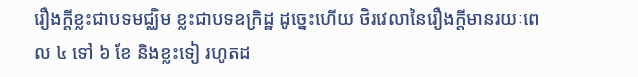រឿងក្តីខ្លះជាបទមជ្ឈិម ខ្លះជាបទឧក្រិដ្ឋ ដូច្នេះហើយ ថិរវេលានៃរឿងក្តីមានរយៈពេល ៤ ទៅ ៦ ខែ និងខ្លះទៀ រហូតដ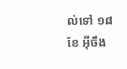ល់ទៅ ១៨ ខែ អ៊ីចឹង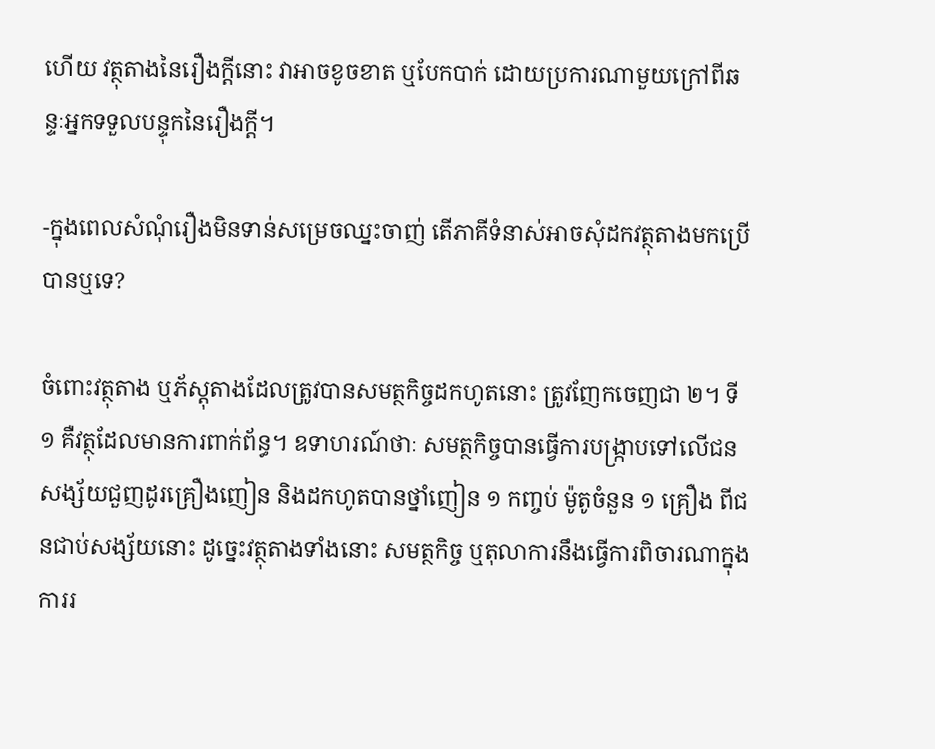ហើយ វត្ថុតាងនៃរឿងក្តីនោះ វាអាចខូចខាត ឬបែកបាក់ ដោយប្រការណាមួយក្រៅពីឆន្ទៈអ្នកទទួលបន្ទុកនៃរឿងក្តី។

-ក្នុងពេលសំណុំរឿងមិនទាន់សម្រេចឈ្នះចាញ់ តើភាគីទំនាស់អាចសុំដកវត្ថុតាងមកប្រើបានឬទេ?

ចំពោះវត្ថុតាង ឬភ័ស្តុតាងដែលត្រូវបានសមត្ថកិច្ចដកហូតនោះ ត្រូវញែកចេញជា ២។ ទី១ គឺវត្ថុដែលមានការពាក់ព័ន្ធ។ ឧទាហរណ៍ថាៈ សមត្ថកិច្ចបានធ្វើការបង្ក្រាបទៅលើជនសង្ស័យជួញដូរគ្រឿងញៀន និងដកហូតបានថ្នាំញៀន ១ កញ្ចប់ ម៉ូតូចំនួន ១ គ្រឿង ពីជនជាប់សង្ស័យនោះ ដូច្នេះវត្ថុតាងទាំងនោះ សមត្ថកិច្ច ឬតុលាការនឹងធ្វើការពិចារណាក្នុងការរ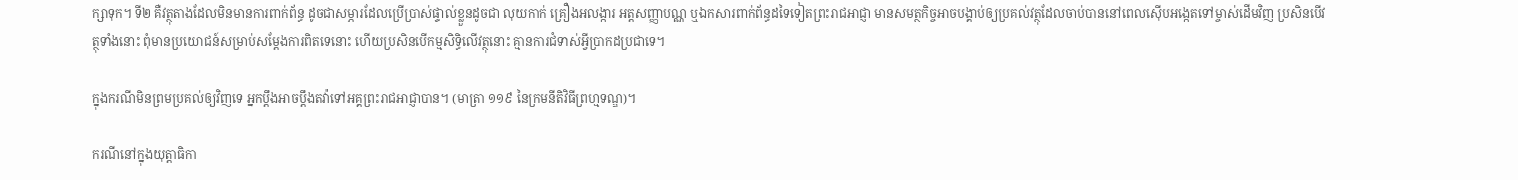ក្សាទុក។ ទី២ គឺវត្ថុតាងដែលមិនមានការពាក់ព័ន្ធ ដូចជាសម្ភារដែលប្រើប្រាស់ផ្ទាល់ខ្លួនដូចជា លុយកាក់ គ្រឿងអលង្ការ អត្តសញ្ញាបណ្ណ ឬឯកសារពាក់ព័ន្ធដទៃទៀតព្រះរាជអាជ្ញា មានសមត្ថកិច្ចអាចបង្គាប់ឲ្យប្រគល់វត្ថុដែលចាប់បាននៅពេលស៊ើបអង្កេតទៅម្ចាស់ដើមវិញ ប្រសិនបើវត្ថុទាំងនោះ ពុំមានប្រយោជន៍សម្រាប់សម្ដែងការពិតទេនោះ ហើយប្រសិនបើកម្មសិទ្ធិលើវត្ថុនោះ គ្មានការជំទាស់អ្វីប្រាកដប្រជាទេ។

ក្នុងករណីមិនព្រមប្រគល់ឲ្យវិញទេ អ្នកប្តឹងអាចប្តឹងតវ៉ាទៅអគ្គព្រះរាជអាជ្ញាបាន។ (មាត្រា ១១៩ នៃក្រមនីតិវិធីព្រហ្មទណ្ឌ)។

ករណីនៅក្នុងយុត្តាធិកា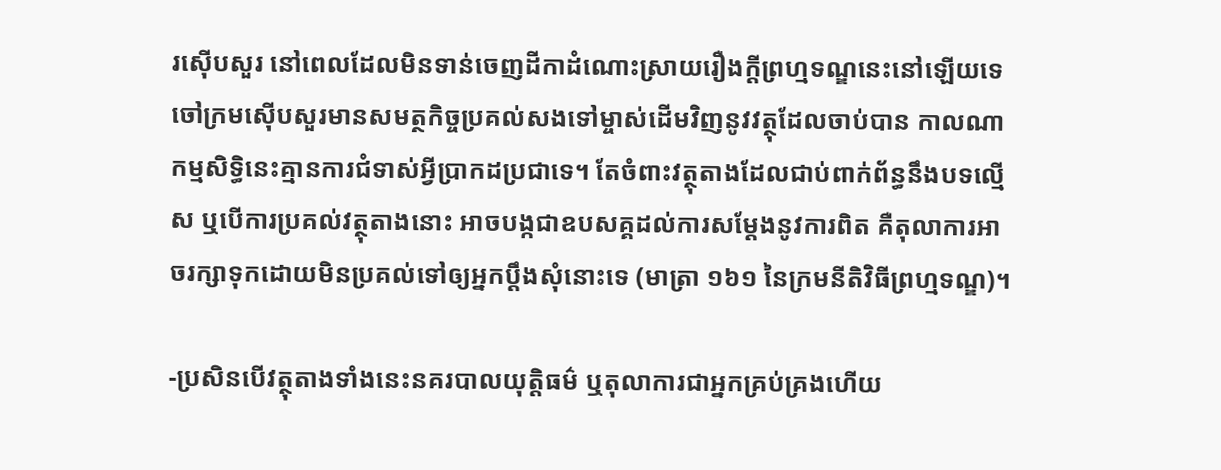រស៊ើបសួរ នៅពេលដែលមិនទាន់ចេញដីកាដំណោះស្រាយរឿងក្តីព្រហ្មទណ្ឌនេះនៅឡើយទេ ចៅក្រមស៊ើបសួរមានសមត្ថកិច្ចប្រគល់សងទៅម្ចាស់ដើមវិញនូវវត្ថុដែលចាប់បាន កាលណាកម្មសិទ្ធិនេះគ្មានការជំទាស់អ្វីប្រាកដប្រជាទេ។ តែចំពាះវត្ថុតាងដែលជាប់ពាក់ព័ន្ធនឹងបទល្មើស ឬបើការប្រគល់វត្ថុតាងនោះ អាចបង្កជាឧបសគ្គដល់ការសម្ដែងនូវការពិត គឺតុលាការអាចរក្សាទុកដោយមិនប្រគល់ទៅឲ្យអ្នកប្តឹងសុំនោះទេ (មាត្រា ១៦១ នៃក្រមនីតិវិធីព្រហ្មទណ្ឌ)។

-ប្រសិនបើវត្ថុតាងទាំងនេះនគរបាលយុត្តិធម៌ ឬតុលាការជាអ្នកគ្រប់គ្រងហើយ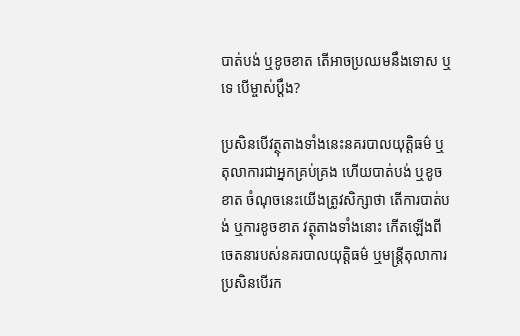បាត់បង់ ឬខូចខាត តើអាចប្រឈមនឹងទោស ឬទេ បើម្ចាស់ប្តឹង?

ប្រសិនបើវត្ថុតាងទាំងនេះនគរបាលយុត្តិធម៌ ឬតុលាការជាអ្នកគ្រប់គ្រង ហើយបាត់បង់ ឬខូចខាត ចំណុចនេះយើងត្រូវសិក្សាថា តើការបាត់បង់ ឬការខូចខាត វត្ថុតាងទាំងនោះ កើតឡើងពីចេតនារបស់នគរបាលយុត្តិធម៌ ឬមន្រ្តីតុលាការ ប្រសិនបើរក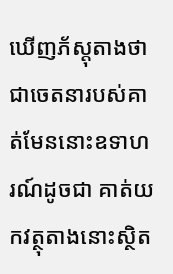ឃើញភ័ស្តុតាងថា ជាចេតនារបស់គាត់មែននោះឧទាហរណ៍ដូចជា គាត់យកវត្ថុតាងនោះស្ថិត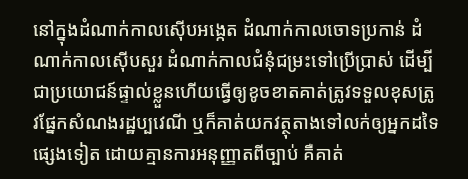នៅក្នុងដំណាក់កាលស៊ើបអង្កេត ដំណាក់កាលចោទប្រកាន់ ដំណាក់កាលស៊ើបសួរ ដំណាក់កាលជំនុំជម្រះទៅប្រើប្រាស់ ដើម្បីជាប្រយោជន៍ផ្ទាល់ខ្លួនហើយធ្វើឲ្យខូចខាតគាត់ត្រូវទទួលខុសត្រូវផ្នែកសំណងរដ្ឋប្បវេណី ឬក៏គាត់យកវត្ថុតាងទៅលក់ឲ្យអ្នកដទៃផ្សេងទៀត ដោយគ្មានការអនុញ្ញាតពីច្បាប់ គឺគាត់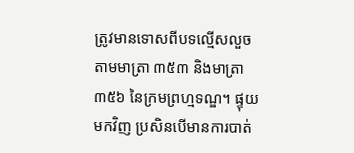ត្រូវមានទោសពីបទល្មើសលួចតាមមាត្រា ៣៥៣ និងមាត្រា ៣៥៦ នៃក្រមព្រហ្មទណ្ឌ។ ផ្ទុយមកវិញ ប្រសិនបើមានការបាត់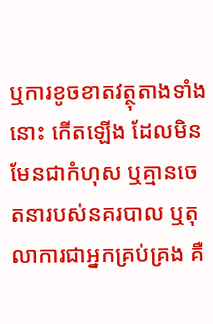ឬការខូចខាតវត្ថុតាងទាំងនោះ កើតឡើង ដែលមិនមែនជាកំហុស ឬគ្មានចេតនារបស់នគរបាល ឬតុលាការជាអ្នកគ្រប់គ្រង គឺ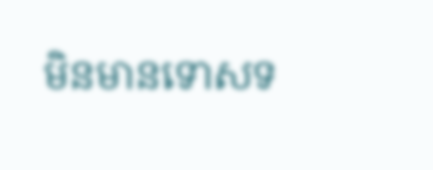មិនមានទោសទ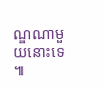ណ្ឌណាមួយនោះទេ៕